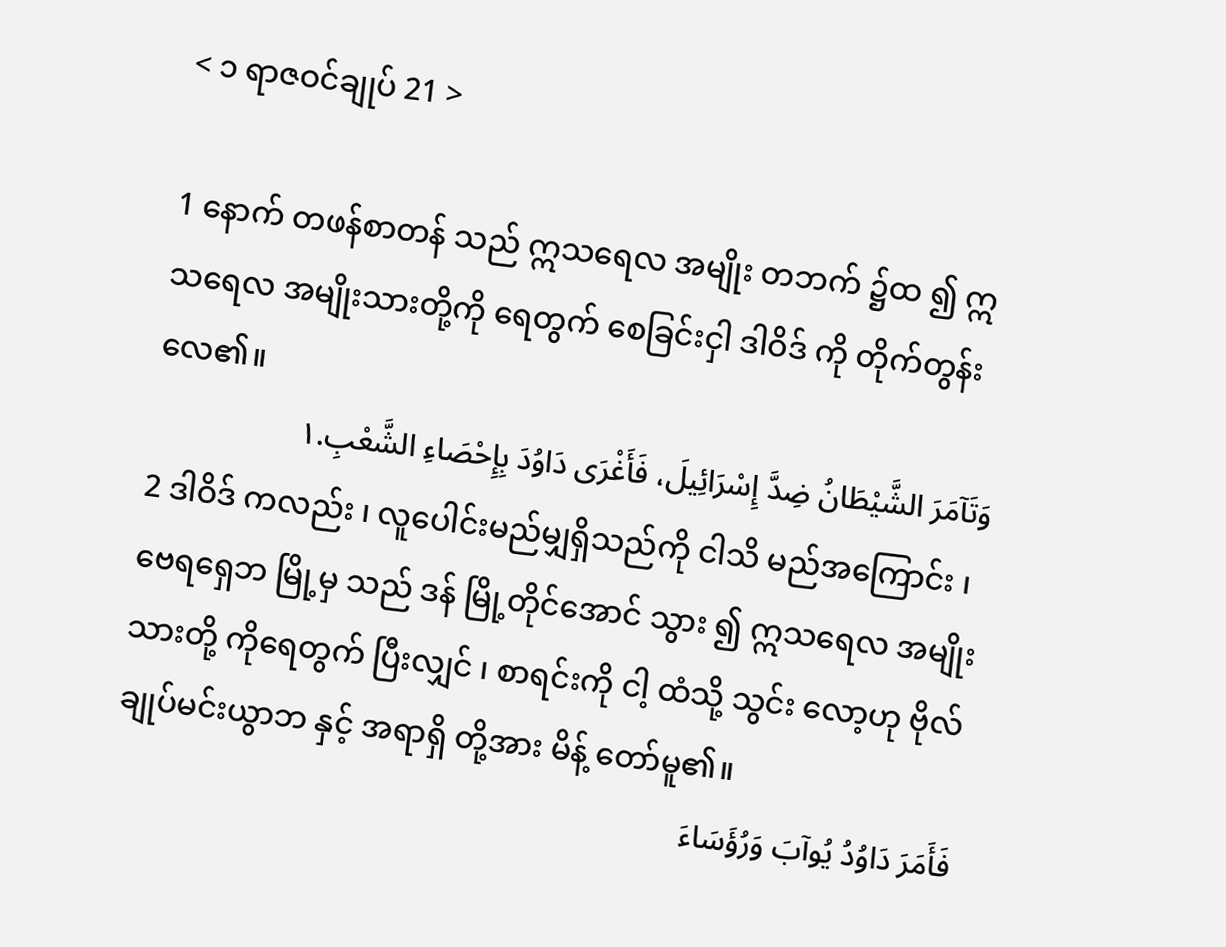< ၁ ရာဇဝင်ချုပ် 21 >

1 နောက် တဖန်စာတန် သည် ဣသရေလ အမျိုး တဘက် ၌ထ ၍ ဣသရေလ အမျိုးသားတို့ကို ရေတွက် စေခြင်းငှါ ဒါဝိဒ် ကို တိုက်တွန်း လေ၏။
وَتَآمَرَ الشَّيْطَانُ ضِدَّ إِسْرَائِيلَ، فَأَغْرَى دَاوُدَ بِإِحْصَاءِ الشَّعْبِ.١
2 ဒါဝိဒ် ကလည်း ၊ လူပေါင်းမည်မျှရှိသည်ကို ငါသိ မည်အကြောင်း ၊ ဗေရရှေဘ မြို့မှ သည် ဒန် မြို့တိုင်အောင် သွား ၍ ဣသရေလ အမျိုးသားတို့ ကိုရေတွက် ပြီးလျှင် ၊ စာရင်းကို ငါ့ ထံသို့ သွင်း လော့ဟု ဗိုလ်ချုပ်မင်းယွာဘ နှင့် အရာရှိ တို့အား မိန့် တော်မူ၏။
فَأَمَرَ دَاوُدُ يُوآبَ وَرُؤَسَاءَ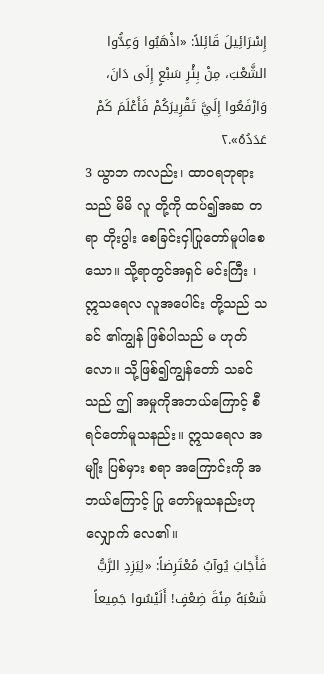إِسْرَائِيلَ قَائِلاً: «اذْهَبُوا وَعِدُّوا الشَّعْبَ، مِنْ بِئْرِ سَبْعٍ إِلَى دَانَ، وَارْفَعُوا إِلَيَّ تَقْرِيرَكُمْ فَأَعْلَمَ كَمْ عَدَدُهُ».٢
3 ယွာဘ ကလည်း၊ ထာဝရဘုရား သည် မိမိ လူ တို့ကို ထပ်၍အဆ တရာ တိုးပွါး စေခြင်းငှါပြုတော်မူပါစေသော။ သို့ရာတွင်အရှင် မင်းကြီး ၊ ဣသရေလ လူအပေါင်း တို့သည် သခင် ၏ကျွန် ဖြစ်ပါသည် မ ဟုတ်လော။ သို့ဖြစ်၍ကျွန်တော် သခင် သည် ဤ အမှုကိုအဘယ်ကြောင့် စီရင်တော်မူသနည်း။ ဣသရေလ အမျိုး ပြစ်မှား စရာ အကြောင်းကို အဘယ်ကြောင့် ပြု တော်မူသနည်းဟု လျှောက် လေ၏။
فَأَجَابَ يُوآبُ مُعْتَرِضاً: «لِيَزِدِ الرَّبُّ شَعْبَهُ مِئَةَ ضِعْفٍ! أَلَيْسُوا جَمِيعاً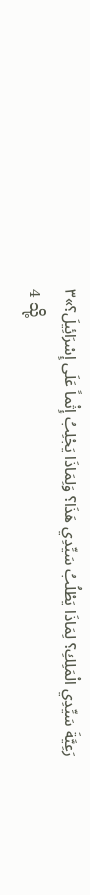رَعِيَّةَ سَيِّدِي الْمَلِكِ؟ لِمَاذَا يَطْلُبُ سَيِّدِي هَذَا؟ وَلِمَاذَا يَجْلِبُ إِثْماً عَلَى إِسْرَائِيلَ؟»٣
4 သို့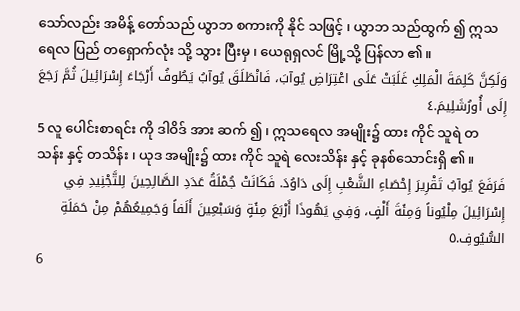သော်လည်း အမိန့် တော်သည် ယွာဘ စကားကို နိုင် သဖြင့် ၊ ယွာဘ သည်ထွက် ၍ ဣသရေလ ပြည် တရှောက်လုံး သို့ သွား ပြီးမှ ၊ ယေရုရှလင် မြို့သို့ ပြန်လာ ၏။
وَلَكِنَّ كَلِمَةَ الْمَلِكِ غَلَبَتْ عَلَى اعْتِرَاضِ يُوآبَ، فَانْطَلَقَ يُوآبُ يَطُوفُ أَرْجَاءَ إِسْرَائِيلَ ثُمَّ رَجَعَ إِلَى أُورُشَلِيمَ.٤
5 လူ ပေါင်းစာရင်း ကို ဒါဝိဒ် အား ဆက် ၍ ၊ ဣသရေလ အမျိုး၌ ထား ကိုင် သူရဲ တသန်း နှင့် တသိန်း ၊ ယုဒ အမျိုး၌ ထား ကိုင် သူရဲ လေးသိန်း နှင့် ခုနစ်သောင်းရှိ ၏။
فَرَفَعَ يُوآبُ تَقْرِيرَ إِحْصَاءِ الشَّعْبِ إِلَى دَاوُدَ. فَكَانَتْ جُمْلَةُ عَدَدِ الصَّالِحِينَ لِلتَّجْنِيدِ فِي إِسْرَائِيلَ مِلْيُوناً وَمِئَةَ أَلْفٍ، وَفِي يَهُوذَا أَرْبَعَ مِئَةٍ وَسَبْعِينَ أَلَفاً وَجَمِيعُهُمْ مِنْ حَمَلَةِ السُّيُوفِ.٥
6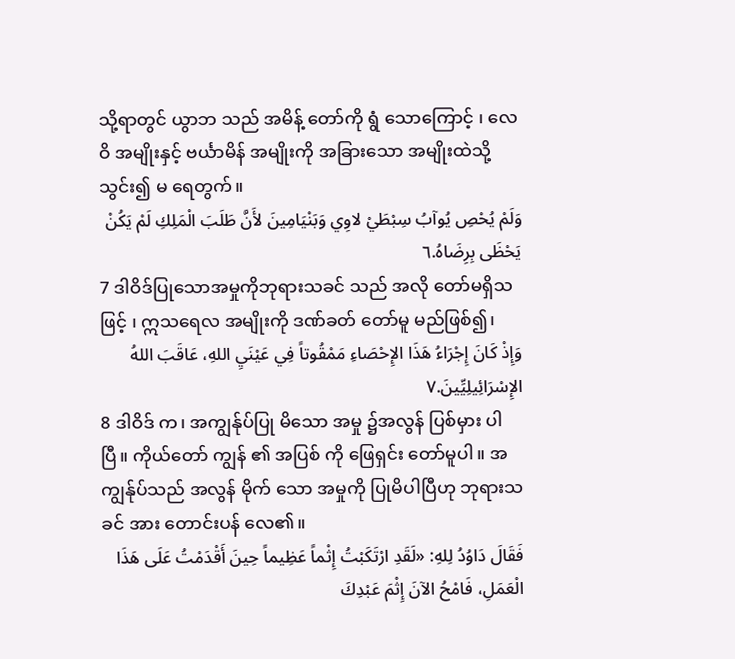သို့ရာတွင် ယွာဘ သည် အမိန့် တော်ကို ရွံ သောကြောင့် ၊ လေဝိ အမျိုးနှင့် ဗင်္ယာမိန် အမျိုးကို အခြားသော အမျိုးထဲသို့ သွင်း၍ မ ရေတွက်။
وَلَمْ يُحْصِ يُوآبُ سِبْطَيْ لاوِي وَبَنْيَامِينَ لأَنَّ طَلَبَ الْمَلِكِ لَمْ يَكُنْ يَحْظَى بِرِضَاهُ.٦
7 ဒါဝိဒ်ပြုသောအမှုကိုဘုရားသခင် သည် အလို တော်မရှိသဖြင့် ၊ ဣသရေလ အမျိုးကို ဒဏ်ခတ် တော်မူ မည်ဖြစ်၍၊
وَإِذْ كَانَ إِجْرَاءُ هَذَا الإِحْصَاءِ مَمْقُوتاً فِي عَيْنَيِ اللهِ، عَاقَبَ اللهُ الإِسْرَائِيلِيِّينَ.٧
8 ဒါဝိဒ် က၊ အကျွန်ုပ်ပြု မိသော အမှု ၌အလွန် ပြစ်မှား ပါပြီ။ ကိုယ်တော် ကျွန် ၏ အပြစ် ကို ဖြေရှင်း တော်မူပါ။ အကျွန်ုပ်သည် အလွန် မိုက် သော အမှုကို ပြုမိပါပြီဟု ဘုရားသခင် အား တောင်းပန် လေ၏။
فَقَالَ دَاوُدُ لِلهِ: «لَقَدِ ارْتَكَبْتُ إِثْماً عَظِيماً حِينَ أَقْدَمْتُ عَلَى هَذَا الْعَمَلِ، فَامْحُ الآنَ إِثْمَ عَبْدِكَ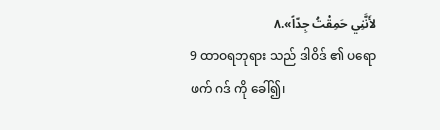لأَنَّنِي حَمِقْتُ جِدّاً».٨
9 ထာဝရဘုရား သည် ဒါဝိဒ် ၏ ပရောဖက် ဂဒ် ကို ခေါ်၍၊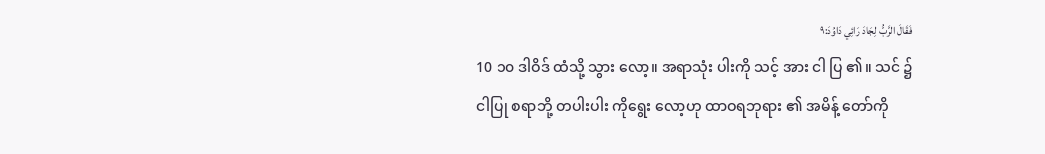فَقَالَ الرَّبُّ لِجَادَ رَائِي دَاوُدَ:٩
10 ၁၀ ဒါဝိဒ် ထံသို့ သွား လော့။ အရာသုံး ပါးကို သင့် အား ငါ ပြ ၏။ သင် ၌ ငါပြု စရာဘို့ တပါးပါး ကိုရွေး လော့ဟု ထာဝရဘုရား ၏ အမိန့် တော်ကို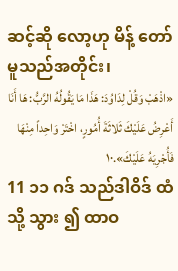ဆင့်ဆို လော့ဟု မိန့် တော်မူသည်အတိုင်း၊
«اذْهَبْ وَقُلْ لِدَاوُدَ: هَذَا مَا يَقُولُهُ الرَّبُّ: هَا أَنَا أَعْرِضُ عَلَيْكَ ثَلاثَةَ أُمُورٍ، اخْتَرْ وَاحِداً مِنْهَا فَأُجْرِيَهُ عَلَيْكَ».١٠
11 ၁၁ ဂဒ် သည်ဒါဝိဒ် ထံသို့ သွား ၍ ထာဝ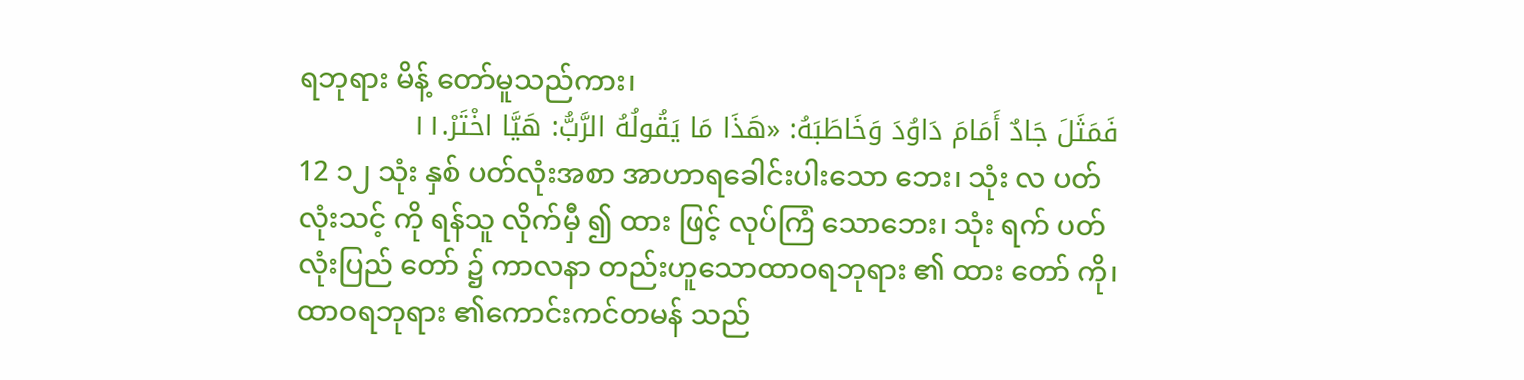ရဘုရား မိန့် တော်မူသည်ကား၊
فَمَثَلَ جَادٌ أَمَامَ دَاوُدَ وَخَاطَبَهُ: «هَذَا مَا يَقُولُهُ الرَّبُّ: هَيَّا اخْتَرْ.١١
12 ၁၂ သုံး နှစ် ပတ်လုံးအစာ အာဟာရခေါင်းပါးသော ဘေး၊ သုံး လ ပတ်လုံးသင့် ကို ရန်သူ လိုက်မှီ ၍ ထား ဖြင့် လုပ်ကြံ သောဘေး၊ သုံး ရက် ပတ်လုံးပြည် တော် ၌ ကာလနာ တည်းဟူသောထာဝရဘုရား ၏ ထား တော် ကို၊ ထာဝရဘုရား ၏ကောင်းကင်တမန် သည်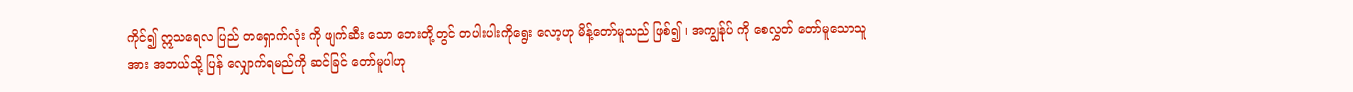ကိုင်၍ ဣသရေလ ပြည် တရှောက်လုံး ကို ဖျက်ဆီး သော ဘေးတို့တွင် တပါးပါးကိုရွေး လော့ဟု မိန့်တော်မူသည် ဖြစ်၍ ၊ အကျွန်ုပ် ကို စေလွှတ် တော်မူသောသူအား အဘယ်သို့ ပြန် လျှောက်ရမည်ကို ဆင်ခြင် တော်မူပါဟု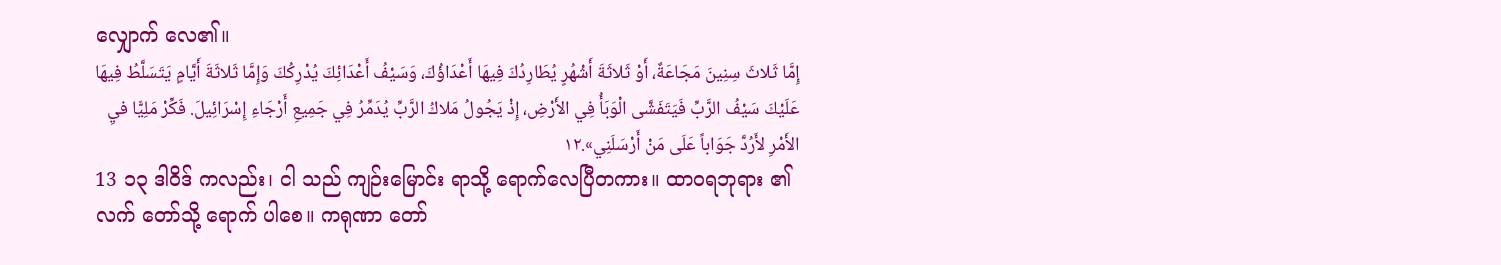လျှောက် လေ၏။
إِمَّا ثَلاثَ سِنِينَ مَجَاعَةٌ، أَوْ ثَلاثَةَ أَشْهُرٍ يُطَارِدُكَ فِيهَا أَعْدَاؤُكَ، وَسَيْفُ أَعْدَائِكَ يُدْرِكُكَ وَإِمَّا ثَلاثَةَ أَيَّامٍ يَتَسَلَّطُ فِيهَا عَلَيْكَ سَيْفُ الرَّبِّ فَيَتَفَشَّى الْوَبَأُ فِي الأَرْضِ، إِذْ يَجُولُ مَلاكُ الرَّبِّ يُدَمِّرُ فِي جَمِيعِ أَرْجَاءِ إِسْرَائِيلَ. فَكِّرْ مَلِيًّا فيِ الأَمْرِ لأَرُدَّ جَوَاباً عَلَى مَنْ أَرْسَلَنِي».١٢
13 ၁၃ ဒါဝိဒ် ကလည်း၊ ငါ သည် ကျဉ်းမြောင်း ရာသို့ ရောက်လေပြီတကား။ ထာဝရဘုရား ၏လက် တော်သို့ ရောက် ပါစေ။ ကရုဏာ တော်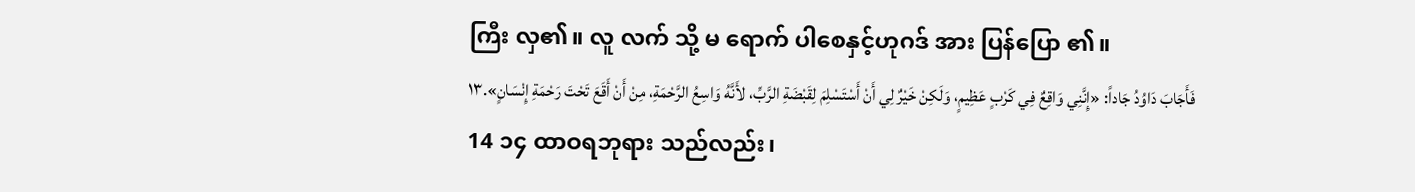ကြီး လှ၏။ လူ လက် သို့ မ ရောက် ပါစေနှင့်ဟုဂဒ် အား ပြန်ပြော ၏။
فَأَجَابَ دَاوُدُ جَاداً: «إِنَّنِي وَاقِعٌ فِي كَرْبٍ عَظِيمٍ، وَلَكِنْ خَيْرٌ لِي أَنْ أَسْتَسْلِمَ لِقَبْضَةِ الرَّبِّ، لأَنَّهُ وَاسِعُ الرَّحْمَةِ، مِنْ أَنْ أَقَعَ تَحْتَ رَحْمَةِ إِنْسَانٍ».١٣
14 ၁၄ ထာဝရဘုရား သည်လည်း၊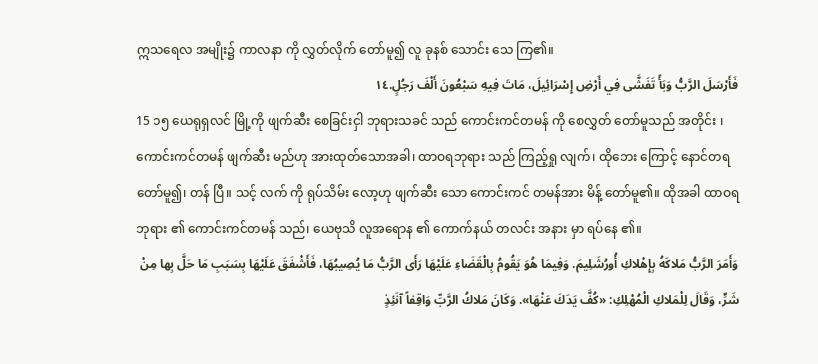ဣသရေလ အမျိုး၌ ကာလနာ ကို လွှတ်လိုက် တော်မူ၍ လူ ခုနစ် သောင်း သေ ကြ၏။
فَأَرْسَلَ الرَّبُّ وَبَأً تَفَشَّى فِي أَرْضِ إِسْرَائِيلَ، مَاتَ فِيهِ سَبْعُونَ أَلْفَ رَجُلٍ.١٤
15 ၁၅ ယေရုရှလင် မြို့ကို ဖျက်ဆီး စေခြင်းငှါ ဘုရားသခင် သည် ကောင်းကင်တမန် ကို စေလွှတ် တော်မူသည် အတိုင်း ၊ ကောင်းကင်တမန် ဖျက်ဆီး မည်ဟု အားထုတ်သောအခါ၊ ထာဝရဘုရား သည် ကြည့်ရှု လျက်၊ ထိုဘေး ကြောင့် နောင်တရ တော်မူ၍၊ တန် ပြီ။ သင့် လက် ကို ရုပ်သိမ်း လော့ဟု ဖျက်ဆီး သော ကောင်းကင် တမန်အား မိန့် တော်မူ၏။ ထိုအခါ ထာဝရဘုရား ၏ ကောင်းကင်တမန် သည်၊ ယေဗုသိ လူအရောန ၏ ကောက်နယ် တလင်း အနား မှာ ရပ်နေ ၏။
وَأَمَرَ الرَّبُّ مَلاكَهُ بِإِهْلاكِ أُورُشَلِيمَ. وَفِيمَا هُوَ يَقُومُ بِالْقَضَاءِ عَلَيْهَا رَأَى الرَّبُّ مَا يُصِيبُهَا، فَأَشْفَقَ عَلَيْهَا بِسَبَبِ مَا حَلَّ بِها مِنْ شَرٍّ، وَقَالَ لِلْمَلاكِ الْمُهْلِكِ: «كُفَّ يَدَكَ عَنْهَا». وَكَانَ مَلاكُ الرَّبِّ وَاقِفاً آنَئِذٍ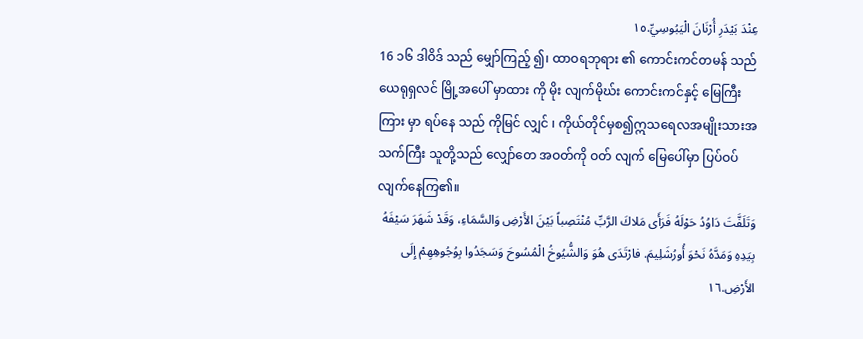عِنْدَ بَيْدَرِ أُرْنَانَ الْيَبُوسِيِّ.١٥
16 ၁၆ ဒါဝိဒ် သည် မျှော်ကြည့် ၍၊ ထာဝရဘုရား ၏ ကောင်းကင်တမန် သည်ယေရုရှလင် မြို့အပေါ် မှာထား ကို မိုး လျက်မိုဃ်း ကောင်းကင်နှင့် မြေကြီး ကြား မှာ ရပ်နေ သည် ကိုမြင် လျှင် ၊ ကိုယ်တိုင်မှစ၍ဣသရေလအမျိုးသားအသက်ကြီး သူတို့သည် လျှော်တေ အဝတ်ကို ဝတ် လျက် မြေပေါ်မှာ ပြပ်ဝပ် လျက်နေကြ၏။
وَتَلَفَّتَ دَاوُدُ حَوْلَهُ فَرَأَى مَلاكَ الرَّبِّ مُنْتَصِباً بَيْنَ الأَرْضِ وَالسَّمَاءِ، وَقَدْ شَهَرَ سَيْفَهُ بِيَدِهِ وَمَدَّهُ نَحْوَ أُورُشَلِيمَ. فارْتَدَى هُوَ وَالشُّيُوخُ الْمُسُوحَ وَسَجَدُوا بِوُجُوهِهِمْ إِلَى الأَرْضِ.١٦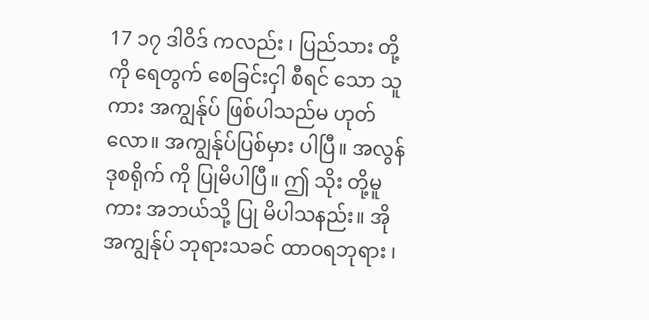17 ၁၇ ဒါဝိဒ် ကလည်း ၊ ပြည်သား တို့ကို ရေတွက် စေခြင်းငှါ စီရင် သော သူကား အကျွန်ုပ် ဖြစ်ပါသည်မ ဟုတ်လော။ အကျွန်ုပ်ပြစ်မှား ပါပြီ။ အလွန်ဒုစရိုက် ကို ပြုမိပါပြီ။ ဤ သိုး တို့မူကား အဘယ်သို့ ပြု မိပါသနည်း။ အိုအကျွန်ုပ် ဘုရားသခင် ထာဝရဘုရား ၊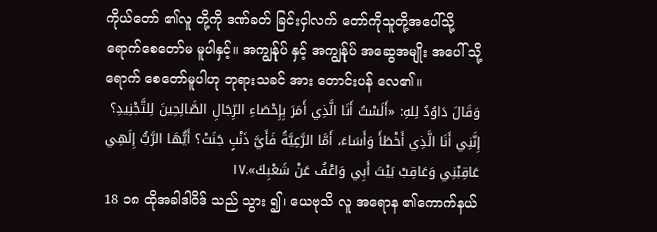ကိုယ်တော် ၏လူ တို့ကို ဒဏ်ခတ် ခြင်းငှါလက် တော်ကိုသူတို့အပေါ်သို့ ရောက်စေတော်မ မူပါနှင့်။ အကျွန်ုပ် နှင့် အကျွန်ုပ် အဆွေအမျိုး အပေါ် သို့ ရောက် စေတော်မူပါဟု ဘုရားသခင် အား တောင်းပန် လေ၏။
وَقَالَ دَاوُدُ لِلهِ: «أَلَسْتُ أَنَا الَّذِي أَمَرَ بِإِحْصَاءِ الرِّجَالِ الصَّالِحِينَ لِلتَّجْنِيدِ؟ إِنَّنِي أَنَا الَّذِي أَخْطَأَ وَأَسَاءَ، أَمَّا الرَّعِيَّةُ فَأَيَّ ذَنْبٍ جَنَتْ؟ أَيُّهَا الرَّبُّ إِلَهِي عَاقِبْنِي وَعَاقِبْ بَيْتَ أَبِي وَاعْفُ عَنْ شَعْبِكَ».١٧
18 ၁၈ ထိုအခါဒါဝိဒ် သည် သွား ၍၊ ယေဗုသိ လူ အရောန ၏ကောက်နယ်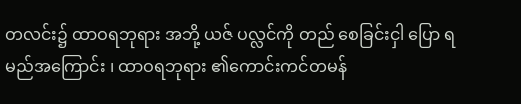တလင်း၌ ထာဝရဘုရား အဘို့ ယဇ် ပလ္လင်ကို တည် စေခြင်းငှါ ပြော ရမည်အကြောင်း ၊ ထာဝရဘုရား ၏ကောင်းကင်တမန်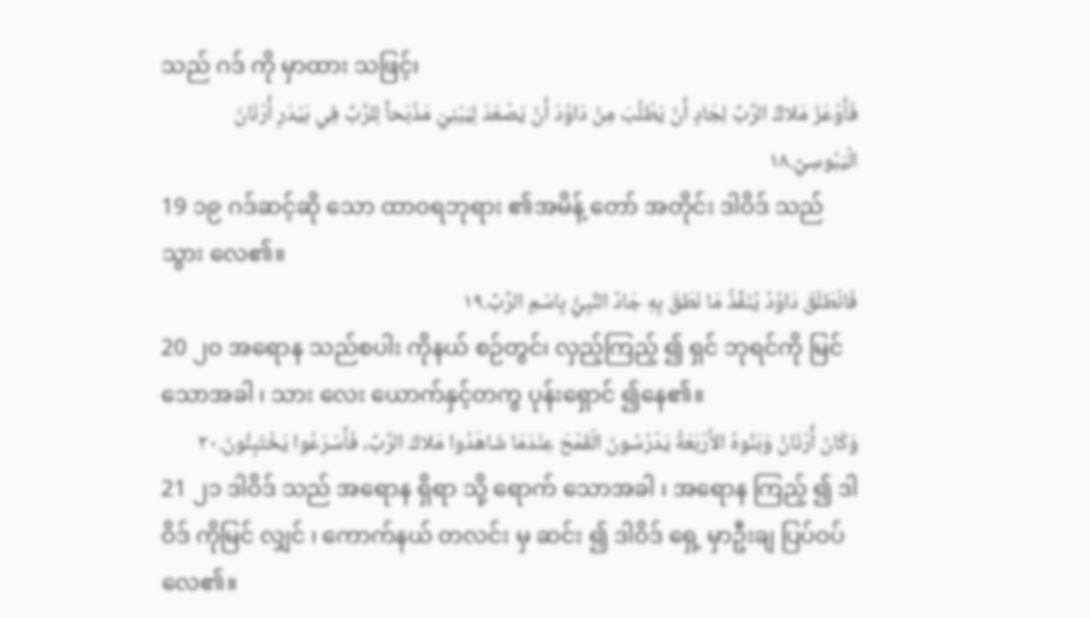သည် ဂဒ် ကို မှာထား သဖြင့်၊
فَأَوْعَزَ مَلاكُ الرَّبِّ لِجَادٍ أَنْ يَطْلُبَ مِنْ دَاوُدَ أَنْ يَصْعَدَ لِيَبْنِيَ مَذْبَحاً لِلرَّبِّ فِي بَيْدَرِ أُرْنَانَ الْيَبُوسِيِّ.١٨
19 ၁၉ ဂဒ်ဆင့်ဆို သော ထာဝရဘုရား ၏အမိန့် တော် အတိုင်း ဒါဝိဒ် သည် သွား လေ၏။
فَانْطَلَقَ دَاوُدُ يُنَفِّذُ مَا نَطَقَ بِهِ جَادٌ النَّبِيُّ بِاسْمِ الرَّبِّ.١٩
20 ၂၀ အရောန သည်စပါး ကိုနယ် စဉ်တွင်၊ လှည့်ကြည့် ၍ ရှင် ဘုရင်ကို မြင် သောအခါ ၊ သား လေး ယောက်နှင့်တကွ ပုန်းရှောင် ၍နေ၏။
وَكَانَ أُرْنَانُ وَبَنُوهُ الأَرْبَعَةُ يَدْرُسُونَ الْقَمْحَ عِنْدَمَا شَاهَدُوا مَلاكَ الرَّبِّ، فَأَسْرَعُوا يَخْتَبِئُونَ.٢٠
21 ၂၁ ဒါဝိဒ် သည် အရောန ရှိရာ သို့ ရောက် သောအခါ ၊ အရောန ကြည့် ၍ ဒါဝိဒ် ကိုမြင် လျှင် ၊ ကောက်နယ် တလင်း မှ ဆင်း ၍ ဒါဝိဒ် ရှေ့ မှာဦးချ ပြပ်ဝပ်လေ၏။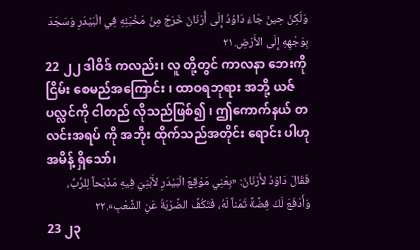وَلَكِنْ حِينَ جَاءَ دَاوُدُ إِلَى أُرْنَانَ خَرَجَ مِنْ مَخْبَئِهِ فِي الْبَيْدَرِ وَسَجَدَ بِوَجْهِهِ إِلَى الأَرْضِ.٢١
22 ၂၂ ဒါဝိဒ် ကလည်း၊ လူ တို့တွင် ကာလနာ ဘေးကို ငြိမ်း စေမည်အကြောင်း ၊ ထာဝရဘုရား အဘို့ ယဇ် ပလ္လင်ကို ငါတည် လိုသည်ဖြစ်၍ ၊ ဤကောက်နယ် တလင်းအရပ် ကို အဘိုး ထိုက်သည်အတိုင်း ရောင်း ပါဟု အမိန့် ရှိသော်၊
فَقَالَ دَاوُدُ لأُرْنَانَ: «بِعْنِي مَوْقِعَ الْبَيْدَرِ لأَبْنِيَ فِيهِ مَذْبَحاً لِلرَّبِّ، وَأَدْفَعَ لَكَ فِضَّةً ثَمَناً لَهُ، فَتَكُفَّ الضَّرْبَةُ عَنِ الشَّعْبِ».٢٢
23 ၂၃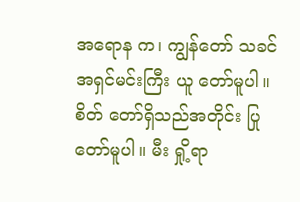အရောန က၊ ကျွန်တော် သခင် အရှင်မင်းကြီး ယူ တော်မူပါ။ စိတ် တော်ရှိသည်အတိုင်း ပြု တော်မူပါ။ မီး ရှို့ရာ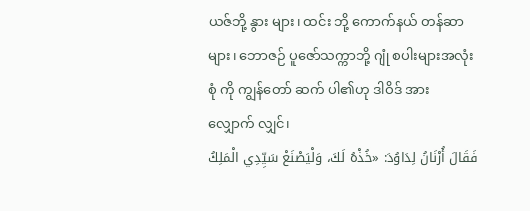ယဇ်ဘို့ နွား များ၊ ထင်း ဘို့ ကောက်နယ် တန်ဆာများ၊ ဘောဇဉ် ပူဇော်သက္ကာဘို့ ဂျုံ စပါးများအလုံးစုံ ကို ကျွန်တော် ဆက် ပါ၏ဟု ဒါဝိဒ် အား လျှောက် လျှင်၊
فَقَالَ أُرْنَانُ لِدَاوُدَ: «خُذْهُ لَكَ، وَلْيَصْنَعْ سَيِّدِي الْمَلِكُ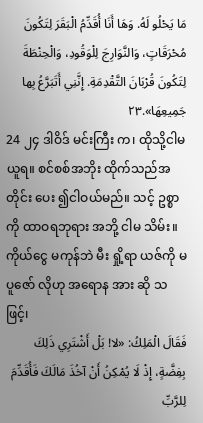مَا يَحْلُو لَهُ. وَهَا أَنَا أُقَدِّمُ الْبَقَرَ لِتَكُونَ مُحْرَقَاتٍ، وَالنَّوَارِجَ لِلْوَقُودِ، وَالْحِنْطَةَ لِتَكُونَ قُرْبَانَ التَّقْدِمَةِ. إِنَّنِي أَتَبَرَّعُ بِها جَمِيعِهَا».٢٣
24 ၂၄ ဒါဝိဒ် မင်းကြီး က၊ ထိုသို့ငါမ ယူရ။ စင်စစ်အဘိုး ထိုက်သည်အတိုင်း ပေး ၍ငါဝယ်မည်။ သင့် ဥစ္စာကို ထာဝရဘုရား အဘို့ ငါမ သိမ်း။ ကိုယ်ငွေ မကုန်ဘဲ မီး ရှို့ရာ ယဇ်ကို မပူဇော် လိုဟု အရောန အား ဆို သဖြင့်၊
فَقَالَ الْمَلِكُ: «لا! بَلْ أَشْتَرِي ذَلِكَ بِفِضَّةٍ، إِذْ لَا يُمْكِنُ أَنْ آخُذَ مَالَكَ فَأُقَدِّمَ لِلرَّبِّ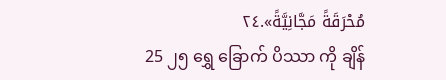مُحْرَقَةً مَجَّانِيَّةً».٢٤
25 ၂၅ ရွှေ ခြောက် ပိဿာ ကို ချိန်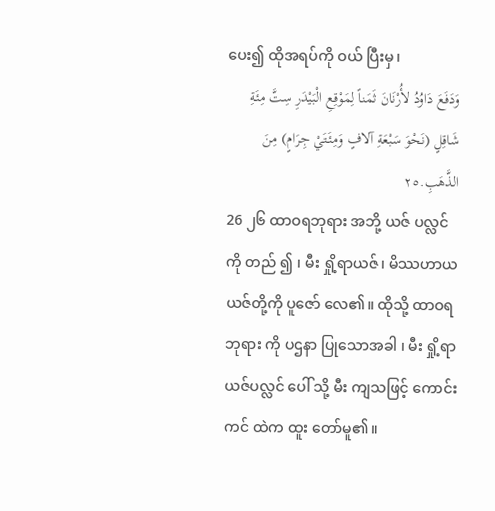ပေး၍ ထိုအရပ်ကို ဝယ် ပြီးမှ၊
وَدَفَعَ دَاوُدُ لأُرْنَانَ ثَمَناً لِمَوْقِعِ الْبَيْدَرِ سِتَّ مِئَةِ شَاقِلٍ (نَحْوَ سَبْعَةِ آلافٍ وَمِئَتَيْ جِرَامٍ) مِنَ الذَّهَبِ.٢٥
26 ၂၆ ထာဝရဘုရား အဘို့ ယဇ် ပလ္လင်ကို တည် ၍ ၊ မီး ရှို့ရာယဇ်၊ မိဿဟာယ ယဇ်တို့ကို ပူဇော် လေ၏။ ထိုသို့ ထာဝရဘုရား ကို ပဌနာ ပြုသောအခါ ၊ မီး ရှို့ရာယဇ်ပလ္လင် ပေါ် သို့ မီး ကျသဖြင့် ကောင်းကင် ထဲက ထူး တော်မူ၏။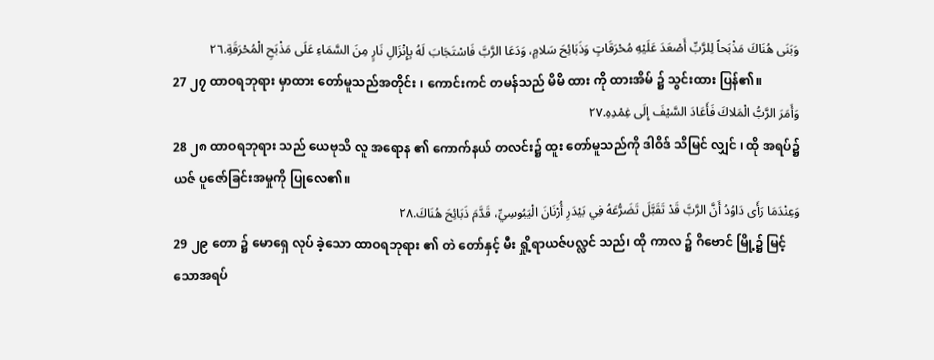وَبَنَى هُنَاكَ مَذْبَحاً لِلرَّبِّ أَصْعَدَ عَلَيْهِ مُحْرَقَاتٍ وَذَبَائِحَ سَلامٍ، وَدَعَا الرَّبَّ فَاسْتَجَابَ لَهُ بِإِنْزَالِ نَارٍ مِنَ السَّمَاءِ عَلَى مَذْبَحِ الْمُحْرَقَةِ.٢٦
27 ၂၇ ထာဝရဘုရား မှာထား တော်မူသည်အတိုင်း ၊ ကောင်းကင် တမန်သည် မိမိ ထား ကို ထားအိမ် ၌ သွင်းထား ပြန်၏။
وَأَمَرَ الرَّبُّ الْمَلاكَ فَأَعَادَ السَّيْفَ إِلَى غِمْدِهِ.٢٧
28 ၂၈ ထာဝရဘုရား သည် ယေဗုသိ လူ အရောန ၏ ကောက်နယ် တလင်း၌ ထူး တော်မူသည်ကို ဒါဝိဒ် သိမြင် လျှင် ၊ ထို အရပ်၌ ယဇ် ပူဇော်ခြင်းအမှုကို ပြုလေ၏။
وَعِنْدَمَا رَأَى دَاوُدُ أَنَّ الرَّبَّ قَدْ تَقَبَّلَ تَضَرُّعَهُ فِي بَيْدَرِ أُرْنَانَ الْيَبُوسِيِّ، قَدَّمَ ذَبَائِحَ هُنَاكَ.٢٨
29 ၂၉ တော ၌ မောရှေ လုပ် ခဲ့သော ထာဝရဘုရား ၏ တဲ တော်နှင့် မီး ရှို့ရာယဇ်ပလ္လင် သည်၊ ထို ကာလ ၌ ဂိဗောင် မြို့၌ မြင့် သောအရပ်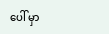ပေါ် မှာ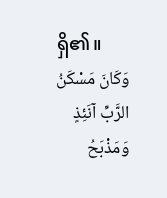ရှိ၏။
وَكَانَ مَسْكَنُ الرَّبِّ آنَئِذٍ وَمَذْبَحُ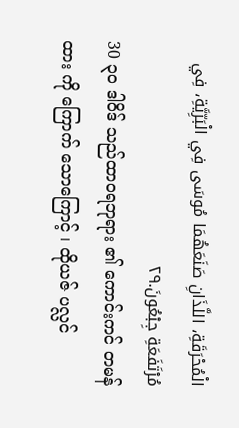الْمُحْرَقَةِ، اللَّذَانِ صَنَعَهُمَا مُوسَى فِي الْبَرِّيَّةِ، فِي مُرْتَفَعَةِ جِبْعُونَ.٢٩
30 ၃၀ ဒါဝိဒ် သည်ထာဝရဘုရား ၏ ကောင်းကင် တမန်ထား ကို ကြောက် သောကြောင့် ၊ ထိုယဇ် ပလ္လင်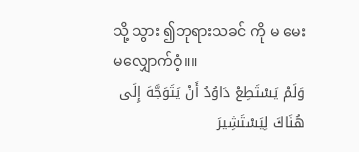သို့ သွား ၍ဘုရားသခင် ကို မ မေး မလျှောက်ဝံ့။။
وَلَمْ يَسْتَطِعْ دَاوُدُ أَنْ يَتَوَجَّهَ إِلَى هُنَاكَ لِيَسْتَشِيرَ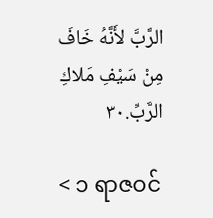الرَّبَّ لأَنَّهُ خَافَ مِنْ سَيْفِ مَلاكِ الرَّبِّ.٣٠

< ၁ ရာဇဝင်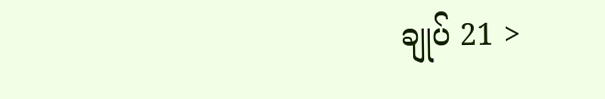ချုပ် 21 >